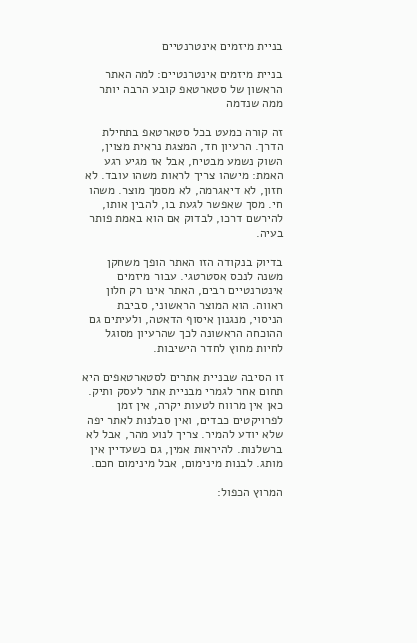בניית מיזמים אינטרנטיים

בניית מיזמים אינטרנטיים: למה האתר הראשון של סטארטאפ קובע הרבה יותר ממה שנדמה

זה קורה כמעט בכל סטארטאפ בתחילת הדרך. הרעיון חד, המצגת נראית מצוין, השוק נשמע מבטיח, אבל אז מגיע רגע האמת: מישהו צריך לראות משהו עובד. לא חזון, לא דיאגרמה, לא מסמך מוצר. משהו חי. מסך שאפשר לגעת בו, להבין אותו, להירשם דרכו, לבדוק אם הוא באמת פותר בעיה.

בדיוק בנקודה הזו האתר הופך משחקן משנה לנכס אסטרטגי. עבור מיזמים אינטרנטיים רבים, האתר אינו רק חלון ראווה. הוא המוצר הראשוני, סביבת הניסוי, מנגנון איסוף הדאטה, ולעיתים גם ההוכחה הראשונה לכך שהרעיון מסוגל לחיות מחוץ לחדר הישיבות.

זו הסיבה שבניית אתרים לסטארטאפים היא תחום אחר לגמרי מבניית אתר לעסק ותיק. כאן אין מרווח לטעות יקרה, אין זמן לפרויקטים כבדים, ואין סבלנות לאתר יפה שלא יודע להמיר. צריך לנוע מהר, אבל לא ברשלנות. להיראות אמין, גם כשעדיין אין מותג. לבנות מינימום, אבל מינימום חכם.

המרוץ הכפול: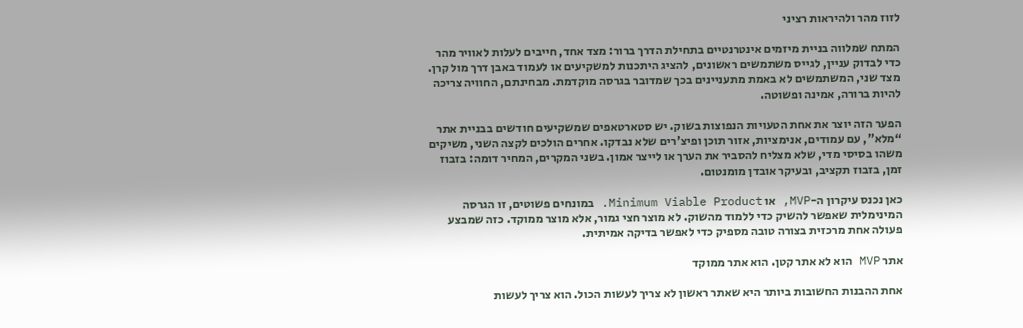לזוז מהר ולהיראות רציני

המתח שמלווה בניית מיזמים אינטרנטיים בתחילת הדרך ברור: מצד אחד, חייבים לעלות לאוויר מהר כדי לבדוק עניין, לגייס משתמשים ראשונים, להציג היתכנות למשקיעים או לעמוד באבן דרך מול קרן. מצד שני, המשתמשים לא באמת מתעניינים בכך שמדובר בגרסה מוקדמת. מבחינתם, החוויה צריכה להיות ברורה, אמינה ופשוטה.

הפער הזה יוצר את אחת הטעויות הנפוצות בשוק. יש סטארטאפים שמשקיעים חודשים בבניית אתר “מלא”, עם עמודים, אנימציות, אזור תוכן ופיצ'רים שלא נבדקו. אחרים הולכים לקצה השני, משיקים משהו בסיסי מדי, שלא מצליח להסביר את הערך או לייצר אמון. בשני המקרים, המחיר דומה: בזבוז זמן, בזבוז תקציב, ובעיקר אובדן מומנטום.

כאן נכנס עיקרון ה-MVP, או Minimum Viable Product. במונחים פשוטים, זו הגרסה המינימלית שאפשר להשיק כדי ללמוד מהשוק. לא מוצר חצי גמור, אלא מוצר ממוקד. כזה שמבצע פעולה אחת מרכזית בצורה טובה מספיק כדי לאפשר בדיקה אמיתית.

אתר MVP הוא לא אתר קטן. הוא אתר ממוקד

אחת ההבנות החשובות ביותר היא שאתר ראשון לא צריך לעשות הכול. הוא צריך לעשות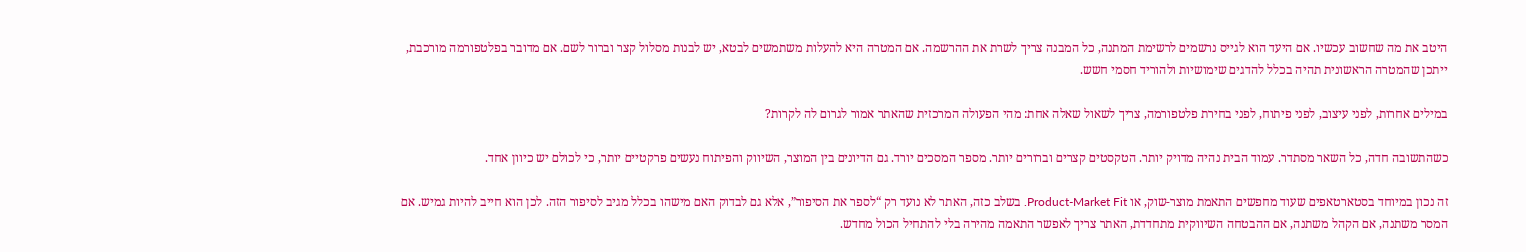היטב את מה שחשוב עכשיו. אם היעד הוא לגייס נרשמים לרשימת המתנה, כל המבנה צריך לשרת את ההרשמה. אם המטרה היא להעלות משתמשים לבטא, יש לבנות מסלול קצר וברור לשם. אם מדובר בפלטפורמה מורכבת, ייתכן שהמטרה הראשונית תהיה בכלל להדגים שימושיות ולהוריד חסמי חשש.

במילים אחרות, לפני עיצוב, לפני פיתוח, לפני בחירת פלטפורמה, צריך לשאול שאלה אחת: מהי הפעולה המרכזית שהאתר אמור לגרום לה לקרות?

כשהתשובה חדה, כל השאר מסתדר. עמוד הבית נהיה מדויק יותר. הטקסטים קצרים וברורים יותר. מספר המסכים יורד. גם הדיונים בין המוצר, השיווק והפיתוח נעשים פרקטיים יותר, כי לכולם יש כיוון אחד.

זה נכון במיוחד בסטארטאפים שעוד מחפשים התאמת מוצר-שוק, או Product-Market Fit. בשלב כזה, האתר לא נועד רק “לספר את הסיפור”, אלא גם לבדוק האם מישהו בכלל מגיב לסיפור הזה. לכן הוא חייב להיות גמיש. אם המסר משתנה, אם הקהל משתנה, אם ההבטחה השיווקית מתחדדת, האתר צריך לאפשר התאמה מהירה בלי להתחיל הכול מחדש.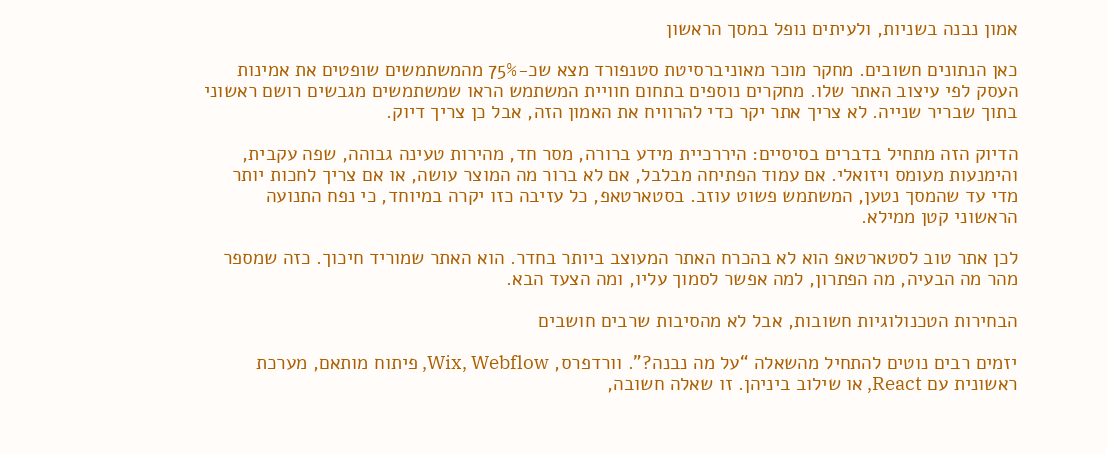אמון נבנה בשניות, ולעיתים נופל במסך הראשון

כאן הנתונים חשובים. מחקר מוכר מאוניברסיטת סטנפורד מצא שכ-75% מהמשתמשים שופטים את אמינות העסק לפי עיצוב האתר שלו. מחקרים נוספים בתחום חוויית המשתמש הראו שמשתמשים מגבשים רושם ראשוני בתוך שבריר שנייה. לא צריך אתר יקר כדי להרוויח את האמון הזה, אבל כן צריך דיוק.

הדיוק הזה מתחיל בדברים בסיסיים: היררכיית מידע ברורה, מסר חד, מהירות טעינה גבוהה, שפה עקבית, והימנעות מעומס ויזואלי. אם עמוד הפתיחה מבלבל, אם לא ברור מה המוצר עושה, או אם צריך לחכות יותר מדי עד שהמסך נטען, המשתמש פשוט עוזב. בסטארטאפ, כל עזיבה כזו יקרה במיוחד, כי נפח התנועה הראשוני קטן ממילא.

לכן אתר טוב לסטארטאפ הוא לא בהכרח האתר המעוצב ביותר בחדר. הוא האתר שמוריד חיכוך. כזה שמספר מהר מה הבעיה, מה הפתרון, למה אפשר לסמוך עליו, ומה הצעד הבא.

הבחירות הטכנולוגיות חשובות, אבל לא מהסיבות שרבים חושבים

יזמים רבים נוטים להתחיל מהשאלה “על מה נבנה?”. וורדפרס, Wix, Webflow, פיתוח מותאם, מערכת ראשונית עם React, או שילוב ביניהן. זו שאלה חשובה,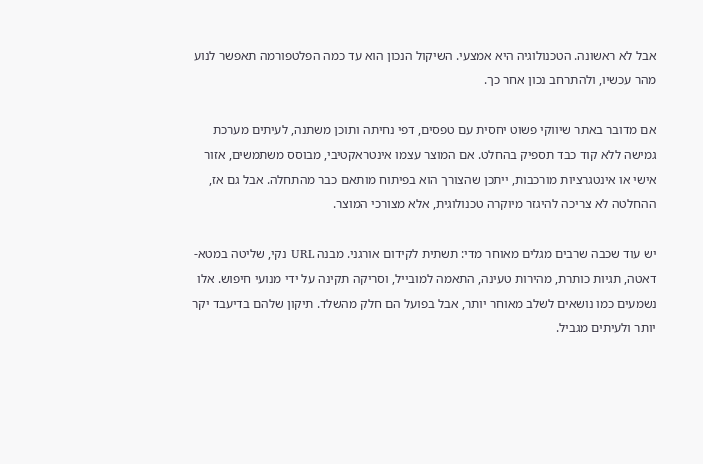אבל לא ראשונה. הטכנולוגיה היא אמצעי. השיקול הנכון הוא עד כמה הפלטפורמה תאפשר לנוע מהר עכשיו, ולהתרחב נכון אחר כך.

אם מדובר באתר שיווקי פשוט יחסית עם טפסים, דפי נחיתה ותוכן משתנה, לעיתים מערכת גמישה ללא קוד כבד תספיק בהחלט. אם המוצר עצמו אינטראקטיבי, מבוסס משתמשים, אזור אישי או אינטגרציות מורכבות, ייתכן שהצורך הוא בפיתוח מותאם כבר מהתחלה. אבל גם אז, ההחלטה לא צריכה להיגזר מיוקרה טכנולוגית, אלא מצורכי המוצר.

יש עוד שכבה שרבים מגלים מאוחר מדי: תשתית לקידום אורגני. מבנה URL נקי, שליטה במטא-דאטה, תגיות כותרת, מהירות טעינה, התאמה למובייל, וסריקה תקינה על ידי מנועי חיפוש. אלו נשמעים כמו נושאים לשלב מאוחר יותר, אבל בפועל הם חלק מהשלד. תיקון שלהם בדיעבד יקר יותר ולעיתים מגביל.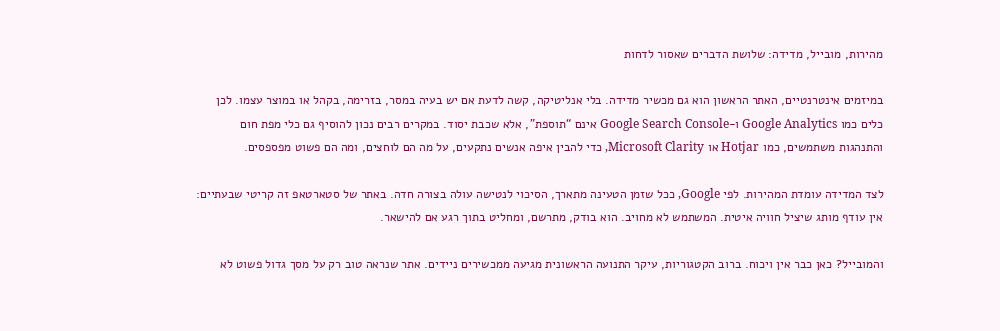מהירות, מובייל, מדידה: שלושת הדברים שאסור לדחות

במיזמים אינטרנטיים, האתר הראשון הוא גם מכשיר מדידה. בלי אנליטיקה, קשה לדעת אם יש בעיה במסר, בזרימה, בקהל או במוצר עצמו. לכן כלים כמו Google Analytics ו-Google Search Console אינם “תוספת”, אלא שכבת יסוד. במקרים רבים נכון להוסיף גם כלי מפת חום והתנהגות משתמשים, כמו Hotjar או Microsoft Clarity, כדי להבין איפה אנשים נתקעים, על מה הם לוחצים, ומה הם פשוט מפספסים.

לצד המדידה עומדת המהירות. לפי Google, ככל שזמן הטעינה מתארך, הסיכוי לנטישה עולה בצורה חדה. באתר של סטארטאפ זה קריטי שבעתיים: אין עודף מותג שיציל חוויה איטית. המשתמש לא מחויב. הוא בודק, מתרשם, ומחליט בתוך רגע אם להישאר.

והמובייל? כאן כבר אין ויכוח. ברוב הקטגוריות, עיקר התנועה הראשונית מגיעה ממכשירים ניידים. אתר שנראה טוב רק על מסך גדול פשוט לא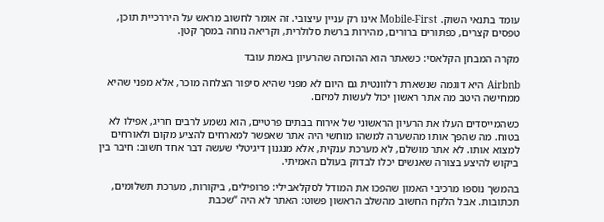עומד בתנאי השוק. Mobile-First אינו רק עניין עיצובי. זה אומר לחשוב מראש על היררכיית תוכן, טפסים קצרים, כפתורים ברורים, מהירות ברשת סלולרית, וקריאה נוחה במסך קטן.

מקרה המבחן הקלאסי: כשאתר הוא ההוכחה שהרעיון באמת עובד

Airbnb היא דוגמה שנשארת רלוונטית גם היום לא מפני שהיא סיפור הצלחה מוכר, אלא מפני שהיא ממחישה היטב מה אתר ראשון יכול לעשות למיזם.

כשהמייסדים העלו את הרעיון הראשוני של אירוח בבתים פרטיים, הוא נשמע לרבים חריג, אפילו לא בטוח. מה שהפך אותו מהשערה למשהו מוחשי היה אתר שאפשר למארחים להציע מקום ולאורחים למצוא אותו. לא אתר מושלם, לא מערכת ענקית, אלא מנגנון דיגיטלי שעשה דבר אחד חשוב: חיבר בין ביקוש להיצע בצורה שאנשים יכלו לבדוק בעולם האמיתי.

בהמשך נוספו מרכיבי האמון שהפכו את המודל לסקלאבילי: פרופילים, ביקורות, מערכת תשלומים, תכתובות. אבל הלקח החשוב מהשלב הראשון פשוט: האתר לא היה “שכבת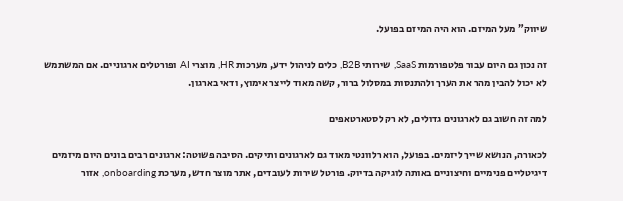שיווק” מעל המיזם. הוא היה המיזם בפועל.

זה נכון גם היום עבור פלטפורמות SaaS, שירותי B2B, כלים לניהול ידע, מערכות HR, מוצרי AI ופורטלים ארגוניים. אם המשתמש לא יכול להבין מהר את הערך ולהתנסות במסלול ברור, קשה מאוד לייצר אימוץ, ודאי בארגון.

למה זה חשוב גם לארגונים גדולים, לא רק לסטארטאפים

לכאורה, הנושא שייך ליזמים. בפועל, הוא רלוונטי מאוד גם לארגונים ותיקים. הסיבה פשוטה: ארגונים רבים בונים היום מיזמים דיגיטליים פנימיים וחיצוניים באותה לוגיקה בדיוק. פורטל שירות לעובדים, אתר מוצר חדש, מערכת onboarding, אזור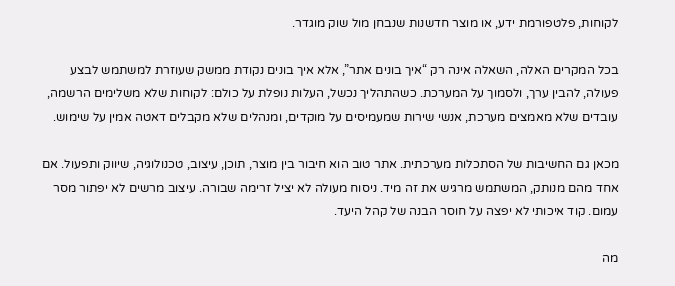לקוחות, פלטפורמת ידע, או מוצר חדשנות שנבחן מול שוק מוגדר.

בכל המקרים האלה, השאלה אינה רק “איך בונים אתר”, אלא איך בונים נקודת ממשק שעוזרת למשתמש לבצע פעולה, להבין ערך, ולסמוך על המערכת. כשהתהליך נכשל, העלות נופלת על כולם: לקוחות שלא משלימים הרשמה, עובדים שלא מאמצים מערכת, אנשי שירות שמעמיסים על מוקדים, ומנהלים שלא מקבלים דאטה אמין על שימוש.

מכאן גם החשיבות של הסתכלות מערכתית. אתר טוב הוא חיבור בין מוצר, תוכן, עיצוב, טכנולוגיה, שיווק ותפעול. אם אחד מהם מנותק, המשתמש מרגיש את זה מיד. ניסוח מעולה לא יציל זרימה שבורה. עיצוב מרשים לא יפתור מסר עמום. קוד איכותי לא יפצה על חוסר הבנה של קהל היעד.

מה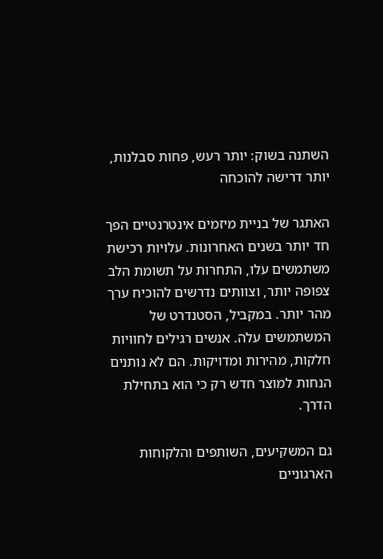השתנה בשוק: יותר רעש, פחות סבלנות, יותר דרישה להוכחה

האתגר של בניית מיזמים אינטרנטיים הפך חד יותר בשנים האחרונות. עלויות רכישת משתמשים עלו, התחרות על תשומת הלב צפופה יותר, וצוותים נדרשים להוכיח ערך מהר יותר. במקביל, הסטנדרט של המשתמשים עלה. אנשים רגילים לחוויות חלקות, מהירות ומדויקות. הם לא נותנים הנחות למוצר חדש רק כי הוא בתחילת הדרך.

גם המשקיעים, השותפים והלקוחות הארגוניים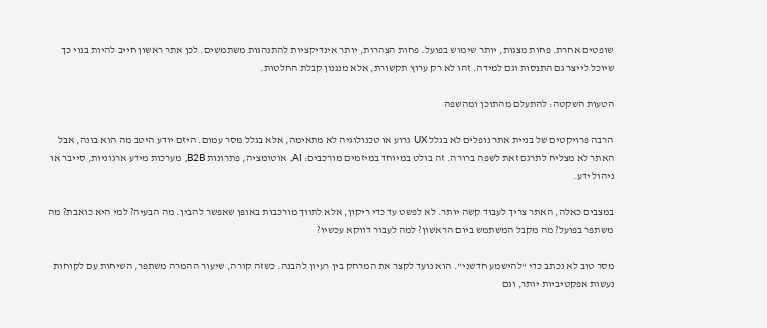שופטים אחרת. פחות מצגות, יותר שימוש בפועל. פחות הצהרות, יותר אינדיקציות להתנהגות משתמשים. לכן אתר ראשון חייב להיות בנוי כך שיוכל לייצר גם התנסות וגם למידה. זהו לא רק ערוץ תקשורת, אלא מנגנון קבלת החלטות.

הטעות השקטה: להתעלם מהתוכן ומהשפה

הרבה פרויקטים של בניית אתר נופלים לא בגלל UX גרוע או טכנולוגיה לא מתאימה, אלא בגלל מסר עמום. היזם יודע היטב מה הוא בונה, אבל האתר לא מצליח לתרגם זאת לשפה ברורה. זה בולט במיוחד במיזמים מורכבים: AI, אוטומציה, פתרונות B2B, מערכות מידע ארגוניות, סייבר או ניהול ידע.

במצבים כאלה, האתר צריך לעבוד קשה יותר. לא לפשט עד כדי ריקון, אלא לתווך מורכבות באופן שאפשר להבין. מה הבעיה? למי היא כואבת? מה משתפר בפועל? מה מקבל המשתמש ביום הראשון? למה לעבור דווקא עכשיו?

מסר טוב לא נכתב כדי “להישמע חדשני”. הוא נועד לקצר את המרחק בין רעיון להבנה. כשזה קורה, שיעור ההמרה משתפר, השיחות עם לקוחות נעשות אפקטיביות יותר, וגם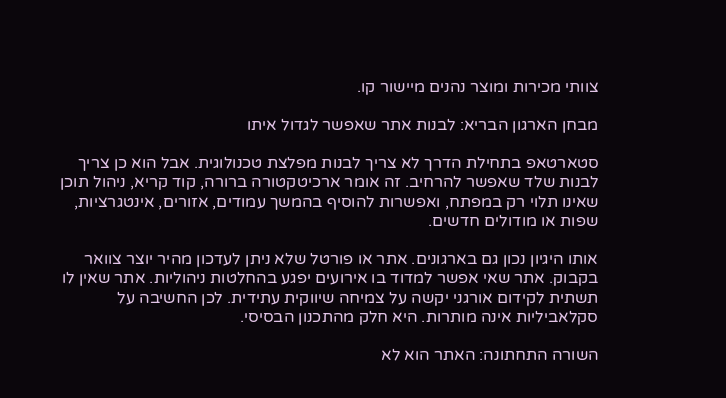צוותי מכירות ומוצר נהנים מיישור קו.

מבחן הארגון הבריא: לבנות אתר שאפשר לגדול איתו

סטארטאפ בתחילת הדרך לא צריך לבנות מפלצת טכנולוגית. אבל הוא כן צריך לבנות שלד שאפשר להרחיב. זה אומר ארכיטקטורה ברורה, קוד קריא, ניהול תוכן שאינו תלוי רק במפתח, ואפשרות להוסיף בהמשך עמודים, אזורים, אינטגרציות, שפות או מודולים חדשים.

אותו היגיון נכון גם בארגונים. אתר או פורטל שלא ניתן לעדכון מהיר יוצר צוואר בקבוק. אתר שאי אפשר למדוד בו אירועים יפגע בהחלטות ניהוליות. אתר שאין לו תשתית לקידום אורגני יקשה על צמיחה שיווקית עתידית. לכן החשיבה על סקלאביליות אינה מותרות. היא חלק מהתכנון הבסיסי.

השורה התחתונה: האתר הוא לא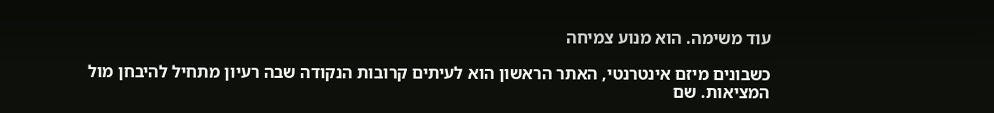עוד משימה. הוא מנוע צמיחה

כשבונים מיזם אינטרנטי, האתר הראשון הוא לעיתים קרובות הנקודה שבה רעיון מתחיל להיבחן מול המציאות. שם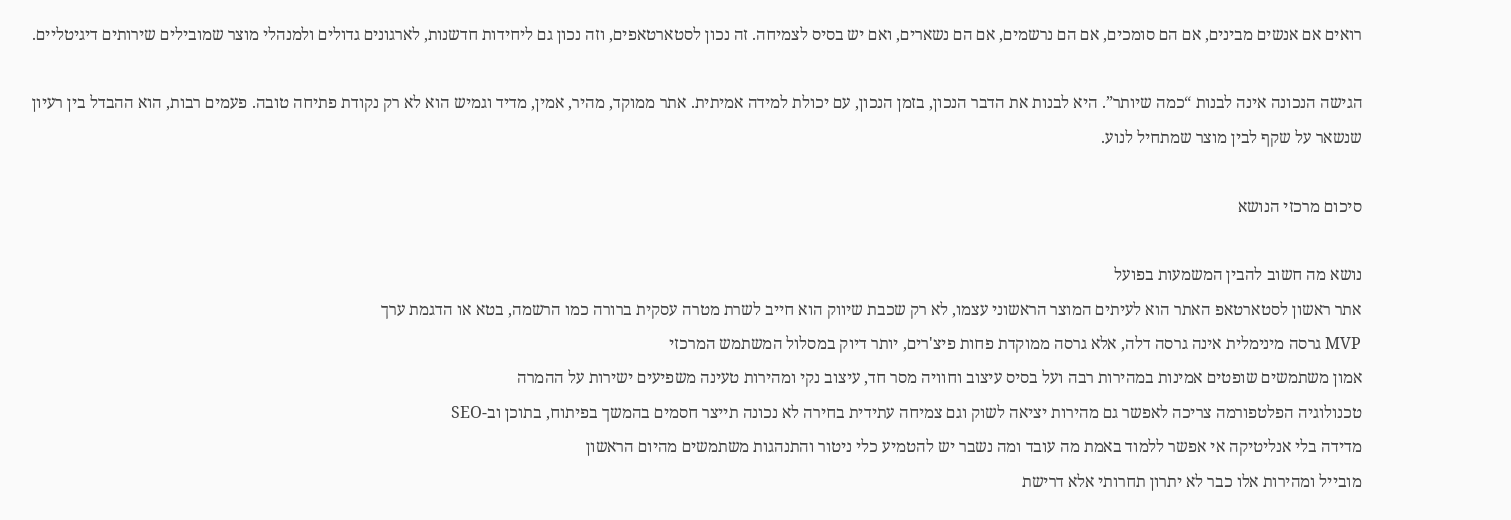רואים אם אנשים מבינים, אם הם סומכים, אם הם נרשמים, אם הם נשארים, ואם יש בסיס לצמיחה. זה נכון לסטארטאפים, וזה נכון גם ליחידות חדשנות, לארגונים גדולים ולמנהלי מוצר שמובילים שירותים דיגיטליים.

הגישה הנכונה אינה לבנות “כמה שיותר”. היא לבנות את הדבר הנכון, בזמן הנכון, עם יכולת למידה אמיתית. אתר ממוקד, מהיר, אמין, מדיד וגמיש הוא לא רק נקודת פתיחה טובה. פעמים רבות, הוא ההבדל בין רעיון שנשאר על שקף לבין מוצר שמתחיל לנוע.

סיכום מרכזי הנושא

נושא מה חשוב להבין המשמעות בפועל
אתר ראשון לסטארטאפ האתר הוא לעיתים המוצר הראשוני עצמו, לא רק שכבת שיווק הוא חייב לשרת מטרה עסקית ברורה כמו הרשמה, בטא או הדגמת ערך
MVP גרסה מינימלית אינה גרסה דלה, אלא גרסה ממוקדת פחות פיצ'רים, יותר דיוק במסלול המשתמש המרכזי
אמון משתמשים שופטים אמינות במהירות רבה ועל בסיס עיצוב וחוויה מסר חד, עיצוב נקי ומהירות טעינה משפיעים ישירות על ההמרה
טכנולוגיה הפלטפורמה צריכה לאפשר גם מהירות יציאה לשוק וגם צמיחה עתידית בחירה לא נכונה תייצר חסמים בהמשך בפיתוח, בתוכן וב-SEO
מדידה בלי אנליטיקה אי אפשר ללמוד באמת מה עובד ומה נשבר יש להטמיע כלי ניטור והתנהגות משתמשים מהיום הראשון
מובייל ומהירות אלו כבר לא יתרון תחרותי אלא דרישת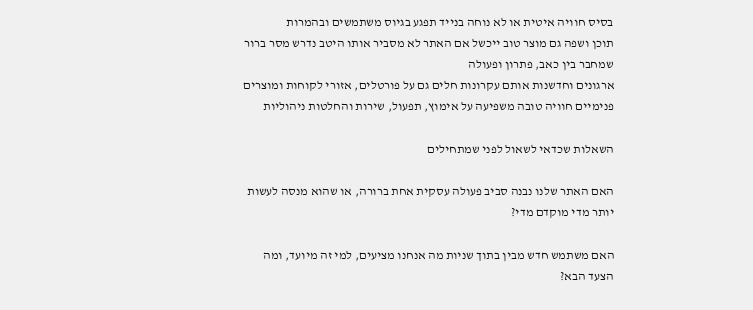בסיס חוויה איטית או לא נוחה בנייד תפגע בגיוס משתמשים ובהמרות
תוכן ושפה גם מוצר טוב ייכשל אם האתר לא מסביר אותו היטב נדרש מסר ברור שמחבר בין כאב, פתרון ופעולה
ארגונים וחדשנות אותם עקרונות חלים גם על פורטלים, אזורי לקוחות ומוצרים פנימיים חוויה טובה משפיעה על אימוץ, תפעול, שירות והחלטות ניהוליות

השאלות שכדאי לשאול לפני שמתחילים

האם האתר שלנו נבנה סביב פעולה עסקית אחת ברורה, או שהוא מנסה לעשות יותר מדי מוקדם מדי?

האם משתמש חדש מבין בתוך שניות מה אנחנו מציעים, למי זה מיועד, ומה הצעד הבא?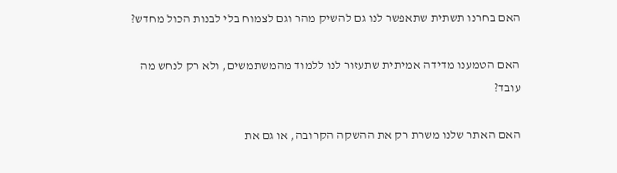האם בחרנו תשתית שתאפשר לנו גם להשיק מהר וגם לצמוח בלי לבנות הכול מחדש?

האם הטמענו מדידה אמיתית שתעזור לנו ללמוד מהמשתמשים, ולא רק לנחש מה עובד?

האם האתר שלנו משרת רק את ההשקה הקרובה, או גם את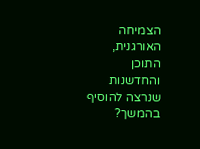הצמיחה האורגנית, התוכן והחדשנות שנרצה להוסיף בהמשך?